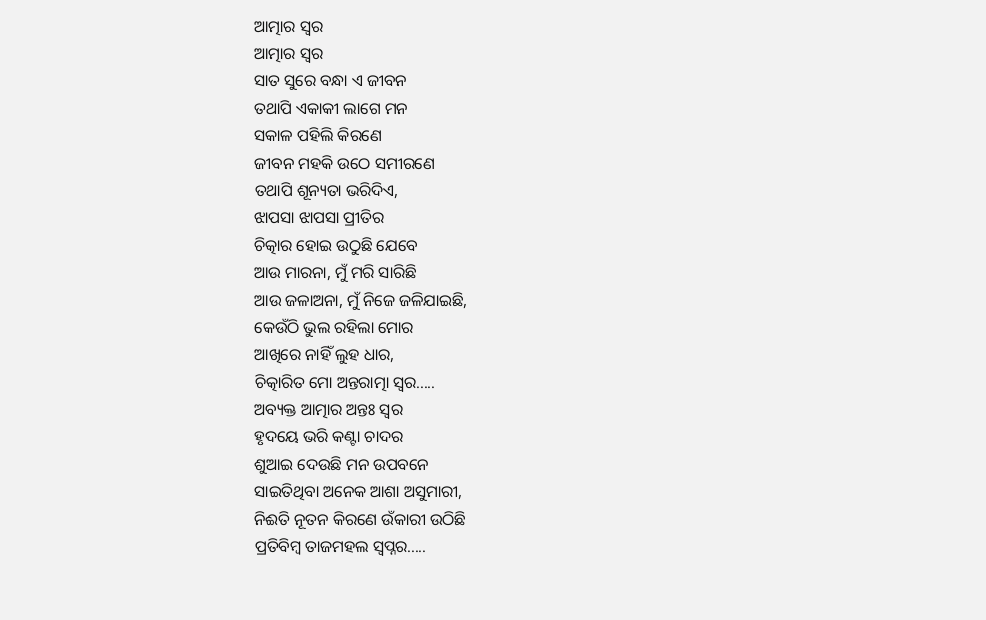ଆତ୍ମାର ସ୍ୱର
ଆତ୍ମାର ସ୍ୱର
ସାତ ସୁରେ ବନ୍ଧା ଏ ଜୀବନ
ତଥାପି ଏକାକୀ ଲାଗେ ମନ
ସକାଳ ପହିଲି କିରଣେ
ଜୀବନ ମହକି ଉଠେ ସମୀରଣେ
ତଥାପି ଶୂନ୍ୟତା ଭରିଦିଏ,
ଝାପସା ଝାପସା ପ୍ରୀତିର
ଚିତ୍କାର ହୋଇ ଉଠୁଛି ଯେବେ
ଆଉ ମାରନା, ମୁଁ ମରି ସାରିଛି
ଆଉ ଜଳାଅନା, ମୁଁ ନିଜେ ଜଳିଯାଇଛି,
କେଉଁଠି ଭୁଲ ରହିଲା ମୋର
ଆଖିରେ ନାହିଁ ଲୁହ ଧାର,
ଚିତ୍କାରିତ ମୋ ଅନ୍ତରାତ୍ମା ସ୍ୱର.....
ଅବ୍ୟକ୍ତ ଆତ୍ମାର ଅନ୍ତଃ ସ୍ୱର
ହୃଦୟେ ଭରି କଣ୍ଟା ଚାଦର
ଶୁଆଇ ଦେଉଛି ମନ ଉପବନେ
ସାଇତିଥିବା ଅନେକ ଆଶା ଅସୁମାରୀ,
ନିଈତି ନୂତନ କିରଣେ ଉଁକାରୀ ଉଠିଛି
ପ୍ରତିବିମ୍ବ ତାଜମହଲ ସ୍ୱପ୍ନର.....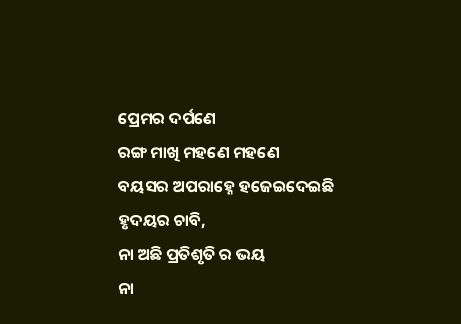ପ୍ରେମର ଦର୍ପଣେ
ରଙ୍ଗ ମାଖି ମହଣେ ମହଣେ
ବୟସର ଅପରାହ୍ନେ ହଜେଇଦେଇଛି
ହୃଦୟର ଚାବି,
ନା ଅଛି ପ୍ରତିଶୃତି ର ଭୟ
ନା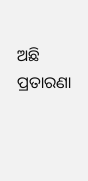ଅଛି ପ୍ରତାରଣା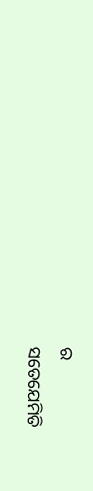ର
ସତେଯେମିତି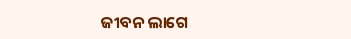ଜୀବନ ଲାଗେ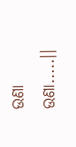ଉଣା ଉଣା.....।।